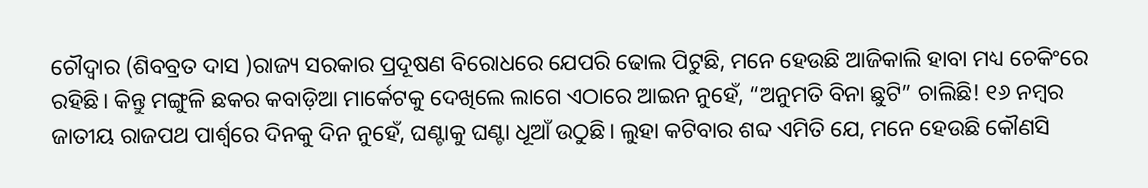ଚୌଦ୍ୱାର (ଶିବବ୍ରତ ଦାସ )ରାଜ୍ୟ ସରକାର ପ୍ରଦୂଷଣ ବିରୋଧରେ ଯେପରି ଢୋଲ ପିଟୁଛି, ମନେ ହେଉଛି ଆଜିକାଲି ହାବା ମଧ୍ୟ ଚେକିଂରେ ରହିଛି। କିନ୍ତୁ ମଙ୍ଗୁଳି ଛକର କବାଡ଼ିଆ ମାର୍କେଟକୁ ଦେଖିଲେ ଲାଗେ ଏଠାରେ ଆଇନ ନୁହେଁ, “ଅନୁମତି ବିନା ଛୁଟି” ଚାଲିଛି! ୧୬ ନମ୍ବର ଜାତୀୟ ରାଜପଥ ପାର୍ଶ୍ୱରେ ଦିନକୁ ଦିନ ନୁହେଁ, ଘଣ୍ଟାକୁ ଘଣ୍ଟା ଧୂଆଁ ଉଠୁଛି। ଲୁହା କଟିବାର ଶବ୍ଦ ଏମିତି ଯେ, ମନେ ହେଉଛି କୌଣସି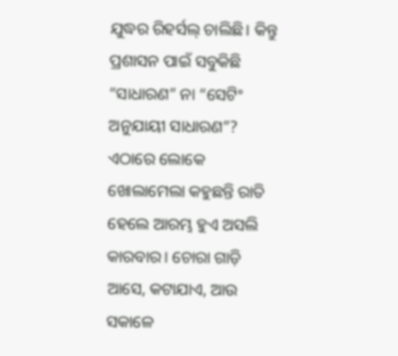ଯୁଦ୍ଧର ରିହର୍ସଲ୍ ଚାଲିଛି। କିନ୍ତୁ ପ୍ରଶାସନ ପାଇଁ ସବୁକିଛି “ସାଧାରଣ” ନା “ସେଟିଂ ଅନୁଯାୟୀ ସାଧାରଣ”? ଏଠାରେ ଲୋକେ ଖୋଲାମେଲା କହୁଛନ୍ତି ରାତି ହେଲେ ଆରମ୍ଭ ହୁଏ ଅସଲି କାରବାର। ଚୋରା ଗାଡ଼ି ଆସେ, କଟାଯାଏ, ଆଉ ସକାଳେ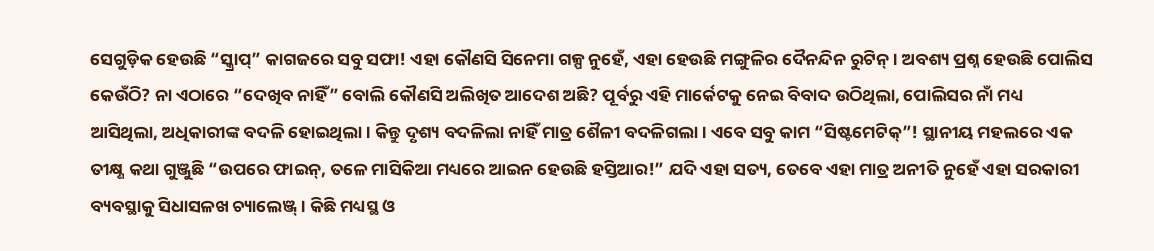ସେଗୁଡ଼ିକ ହେଉଛି “ସ୍କ୍ରାପ୍” କାଗଜରେ ସବୁ ସଫା! ଏହା କୌଣସି ସିନେମା ଗଳ୍ପ ନୁହେଁ, ଏହା ହେଉଛି ମଙ୍ଗୁଳିର ଦୈନନ୍ଦିନ ରୁଟିନ୍। ଅବଶ୍ୟ ପ୍ରଶ୍ନ ହେଉଛି ପୋଲିସ କେଉଁଠି? ନା ଏଠାରେ “ଦେଖିବ ନାହିଁ” ବୋଲି କୌଣସି ଅଲିଖିତ ଆଦେଶ ଅଛି? ପୂର୍ବରୁ ଏହି ମାର୍କେଟକୁ ନେଇ ବିବାଦ ଉଠିଥିଲା, ପୋଲିସର ନାଁ ମଧ୍ୟ ଆସିଥିଲା, ଅଧିକାରୀଙ୍କ ବଦଳି ହୋଇଥିଲା। କିନ୍ତୁ ଦୃଶ୍ୟ ବଦଳିଲା ନାହିଁ ମାତ୍ର ଶୈଳୀ ବଦଳିଗଲା। ଏବେ ସବୁ କାମ “ସିଷ୍ଟମେଟିକ୍”! ସ୍ଥାନୀୟ ମହଲରେ ଏକ ତୀକ୍ଷ୍ଣ କଥା ଗୁଞ୍ଜୁଛି “ଉପରେ ଫାଇନ୍, ତଳେ ମାସିକିଆ ମଧ୍ୟରେ ଆଇନ ହେଉଛି ହସ୍ତିଆର!” ଯଦି ଏହା ସତ୍ୟ, ତେବେ ଏହା ମାତ୍ର ଅନୀତି ନୁହେଁ ଏହା ସରକାରୀ ବ୍ୟବସ୍ଥାକୁ ସିଧାସଳଖ ଚ୍ୟାଲେଞ୍ଜ୍। କିଛି ମଧ୍ୟସ୍ଥ ଓ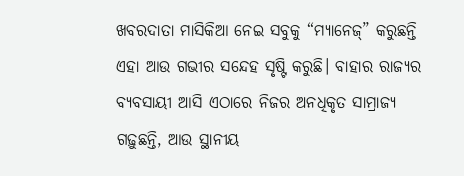ଖବରଦାତା ମାସିକିଆ ନେଇ ସବୁକୁ “ମ୍ୟାନେଜ୍” କରୁଛନ୍ତି ଏହା ଆଉ ଗଭୀର ସନ୍ଦେହ ସୃଷ୍ଟି କରୁଛି। ବାହାର ରାଜ୍ୟର ବ୍ୟବସାୟୀ ଆସି ଏଠାରେ ନିଜର ଅନଧିକୃତ ସାମ୍ରାଜ୍ୟ ଗଢ଼ୁଛନ୍ତି, ଆଉ ସ୍ଥାନୀୟ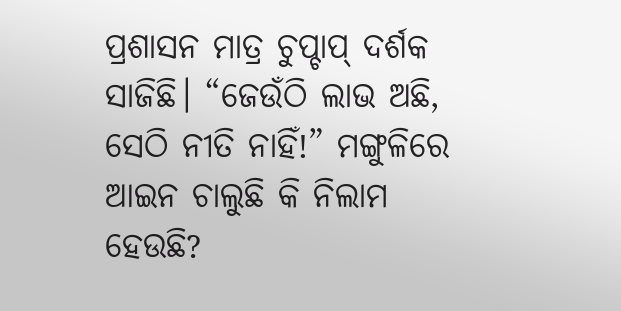ପ୍ରଶାସନ ମାତ୍ର ଚୁପ୍ଚାପ୍ ଦର୍ଶକ ସାଜିଛି। “ଜେଉଁଠି ଲାଭ ଅଛି, ସେଠି ନୀତି ନାହିଁ!” ମଙ୍ଗୁଳିରେ ଆଇନ ଚାଲୁଛି କି ନିଲାମ ହେଉଛି?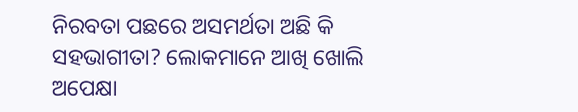ନିରବତା ପଛରେ ଅସମର୍ଥତା ଅଛି କି ସହଭାଗୀତା? ଲୋକମାନେ ଆଖି ଖୋଲି ଅପେକ୍ଷା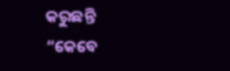କରୁଛନ୍ତି “କେବେ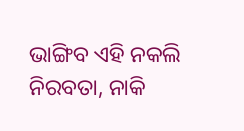ଭାଙ୍ଗିବ ଏହି ନକଲି ନିରବତା, ନାକି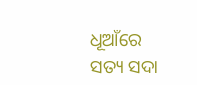ଧୂଆଁରେ ସତ୍ୟ ସଦା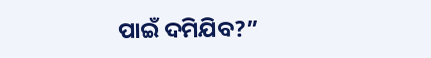ପାଇଁ ଦମିଯିବ?”